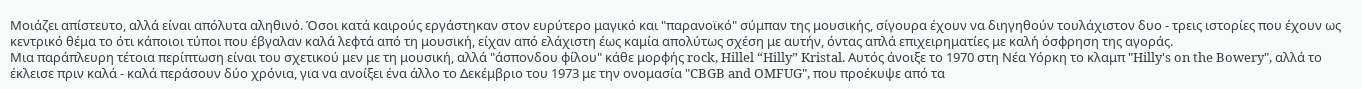Μοιάζει απίστευτο, αλλά είναι απόλυτα αληθινό. Όσοι κατά καιρούς εργάστηκαν στον ευρύτερο μαγικό και "παρανοϊκό" σύμπαν της μουσικής, σίγουρα έχουν να διηγηθούν τουλάχιστον δυο - τρεις ιστορίες που έχουν ως κεντρικό θέμα το ότι κάποιοι τύποι που έβγαλαν καλά λεφτά από τη μουσική, είχαν από ελάχιστη έως καμία απολύτως σχέση με αυτήν, όντας απλά επιχειρηματίες με καλή όσφρηση της αγοράς.
Μια παράπλευρη τέτοια περίπτωση είναι του σχετικού μεν με τη μουσική, αλλά "άσπονδου φίλου" κάθε μορφής rock, Hillel “Hilly” Kristal. Αυτός άνοιξε το 1970 στη Νέα Υόρκη το κλαμπ "Hilly's on the Bowery", αλλά το έκλεισε πριν καλά - καλά περάσουν δύο χρόνια, για να ανοίξει ένα άλλο το Δεκέμβριο του 1973 με την ονομασία "CBGB and OMFUG", που προέκυψε από τα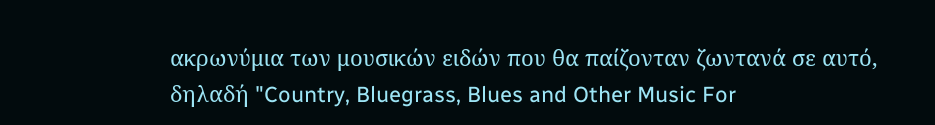ακρωνύμια των μουσικών ειδών που θα παίζονταν ζωντανά σε αυτό, δηλαδή "Country, Bluegrass, Blues and Other Music For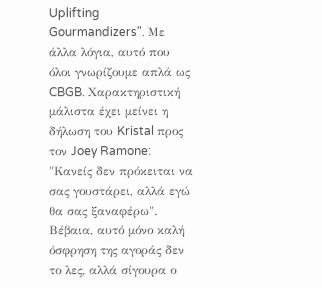Uplifting Gourmandizers". Με άλλα λόγια, αυτό που όλοι γνωρίζουμε απλά ως CBGB. Χαρακτηριστική μάλιστα έχει μείνει η δήλωση του Kristal προς τον Joey Ramone: "Κανείς δεν πρόκειται να σας γουστάρει, αλλά εγώ θα σας ξαναφέρω". Βέβαια, αυτό μόνο καλή όσφρηση της αγοράς δεν το λες, αλλά σίγουρα ο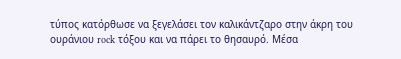τύπος κατόρθωσε να ξεγελάσει τον καλικάντζαρο στην άκρη του ουράνιου rock τόξου και να πάρει το θησαυρό. Μέσα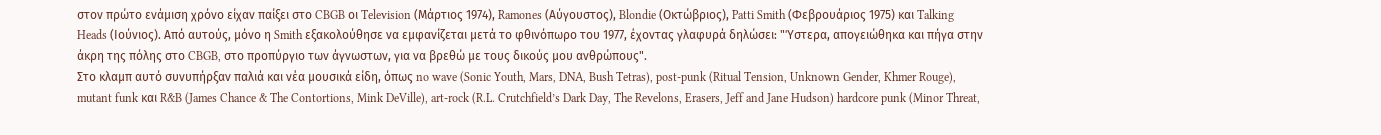στον πρώτο ενάμιση χρόνο είχαν παίξει στο CBGB οι Television (Μάρτιος 1974), Ramones (Αύγουστος), Blondie (Οκτώβριος), Patti Smith (Φεβρουάριος 1975) και Talking Heads (Ιούνιος). Από αυτούς, μόνο η Smith εξακολούθησε να εμφανίζεται μετά το φθινόπωρο του 1977, έχοντας γλαφυρά δηλώσει: "Ύστερα, απογειώθηκα και πήγα στην άκρη της πόλης στο CBGB, στο προπύργιο των άγνωστων, για να βρεθώ με τους δικούς μου ανθρώπους".
Στο κλαμπ αυτό συνυπήρξαν παλιά και νέα μουσικά είδη, όπως no wave (Sonic Youth, Mars, DNA, Bush Tetras), post-punk (Ritual Tension, Unknown Gender, Khmer Rouge), mutant funk και R&B (James Chance & The Contortions, Mink DeVille), art-rock (R.L. Crutchfield’s Dark Day, The Revelons, Erasers, Jeff and Jane Hudson) hardcore punk (Minor Threat,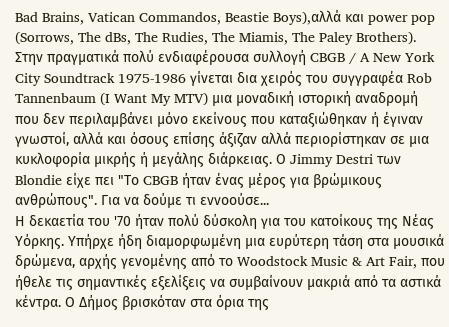Bad Brains, Vatican Commandos, Beastie Boys),αλλά και power pop (Sorrows, The dBs, The Rudies, The Miamis, The Paley Brothers). Στην πραγματικά πολύ ενδιαφέρουσα συλλογή CBGB / A New York City Soundtrack 1975-1986 γίνεται δια χειρός του συγγραφέα Rob Tannenbaum (I Want My MTV) μια μοναδική ιστορική αναδρομή που δεν περιλαμβάνει μόνο εκείνους που καταξιώθηκαν ή έγιναν γνωστοί, αλλά και όσους επίσης άξιζαν αλλά περιορίστηκαν σε μια κυκλοφορία μικρής ή μεγάλης διάρκειας. Ο Jimmy Destri των Blondie είχε πει "Το CBGB ήταν ένας μέρος για βρώμικους ανθρώπους". Για να δούμε τι εννοούσε...
Η δεκαετία του '70 ήταν πολύ δύσκολη για του κατοίκους της Νέας Υόρκης. Υπήρχε ήδη διαμορφωμένη μια ευρύτερη τάση στα μουσικά δρώμενα, αρχής γενομένης από το Woodstock Music & Art Fair, που ήθελε τις σημαντικές εξελίξεις να συμβαίνουν μακριά από τα αστικά κέντρα. Ο Δήμος βρισκόταν στα όρια της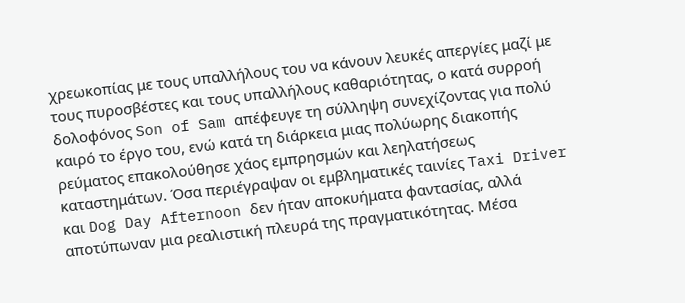χρεωκοπίας με τους υπαλλήλους του να κάνουν λευκές απεργίες μαζί με τους πυροσβέστες και τους υπαλλήλους καθαριότητας, ο κατά συρροή δολοφόνος Son of Sam απέφευγε τη σύλληψη συνεχίζοντας για πολύ καιρό το έργο του, ενώ κατά τη διάρκεια μιας πολύωρης διακοπής ρεύματος επακολούθησε χάος εμπρησμών και λεηλατήσεως καταστημάτων. Όσα περιέγραψαν οι εμβληματικές ταινίες Taxi Driver και Dog Day Afternoon δεν ήταν αποκυήματα φαντασίας, αλλά αποτύπωναν μια ρεαλιστική πλευρά της πραγματικότητας. Μέσα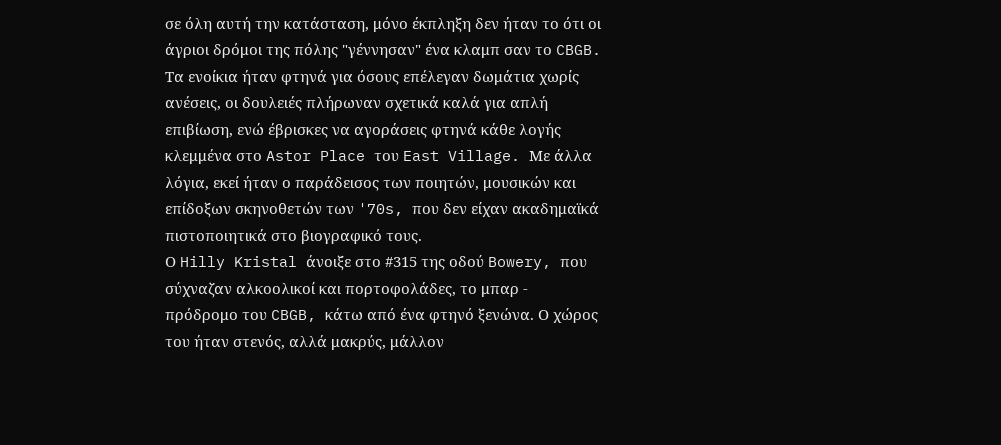σε όλη αυτή την κατάσταση, μόνο έκπληξη δεν ήταν το ότι οι άγριοι δρόμοι της πόλης "γέννησαν" ένα κλαμπ σαν το CBGB. Τα ενοίκια ήταν φτηνά για όσους επέλεγαν δωμάτια χωρίς ανέσεις, οι δουλειές πλήρωναν σχετικά καλά για απλή επιβίωση, ενώ έβρισκες να αγοράσεις φτηνά κάθε λογής κλεμμένα στο Astor Place του East Village. Με άλλα λόγια, εκεί ήταν ο παράδεισος των ποιητών, μουσικών και επίδοξων σκηνοθετών των '70s, που δεν είχαν ακαδημαϊκά πιστοποιητικά στο βιογραφικό τους.
Ο Hilly Kristal άνοιξε στο #315 της οδού Bowery, που σύχναζαν αλκοολικοί και πορτοφολάδες, το μπαρ - πρόδρομο του CBGB, κάτω από ένα φτηνό ξενώνα. Ο χώρος του ήταν στενός, αλλά μακρύς, μάλλον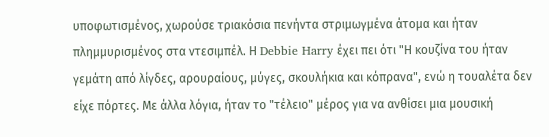υποφωτισμένος, χωρούσε τριακόσια πενήντα στριμωγμένα άτομα και ήταν πλημμυρισμένος στα ντεσιμπέλ. Η Debbie Harry έχει πει ότι "Η κουζίνα του ήταν γεμάτη από λίγδες, αρουραίους, μύγες, σκουλήκια και κόπρανα", ενώ η τουαλέτα δεν είχε πόρτες. Με άλλα λόγια, ήταν το "τέλειο" μέρος για να ανθίσει μια μουσική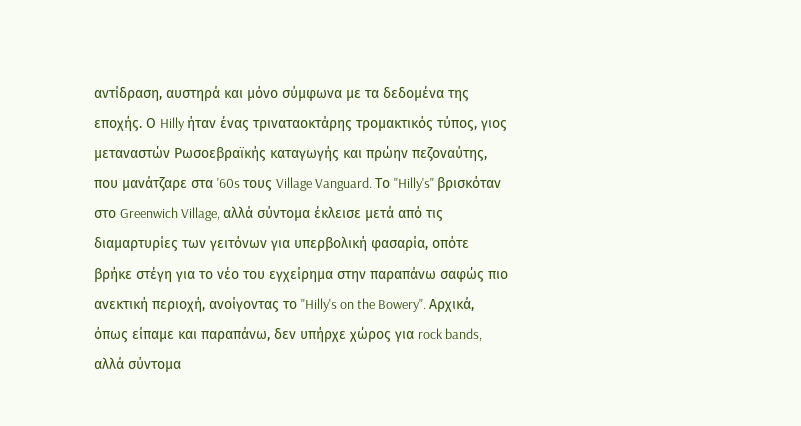αντίδραση, αυστηρά και μόνο σύμφωνα με τα δεδομένα της εποχής. Ο Hilly ήταν ένας τριναταοκτάρης τρομακτικός τύπος, γιος μεταναστών Ρωσοεβραϊκής καταγωγής και πρώην πεζοναύτης, που μανάτζαρε στα '60s τους Village Vanguard. Το "Hilly's" βρισκόταν στο Greenwich Village, αλλά σύντομα έκλεισε μετά από τις διαμαρτυρίες των γειτόνων για υπερβολική φασαρία, οπότε βρήκε στέγη για το νέο του εγχείρημα στην παραπάνω σαφώς πιο ανεκτική περιοχή, ανοίγοντας το "Hilly's on the Bowery". Αρχικά, όπως είπαμε και παραπάνω, δεν υπήρχε χώρος για rock bands, αλλά σύντομα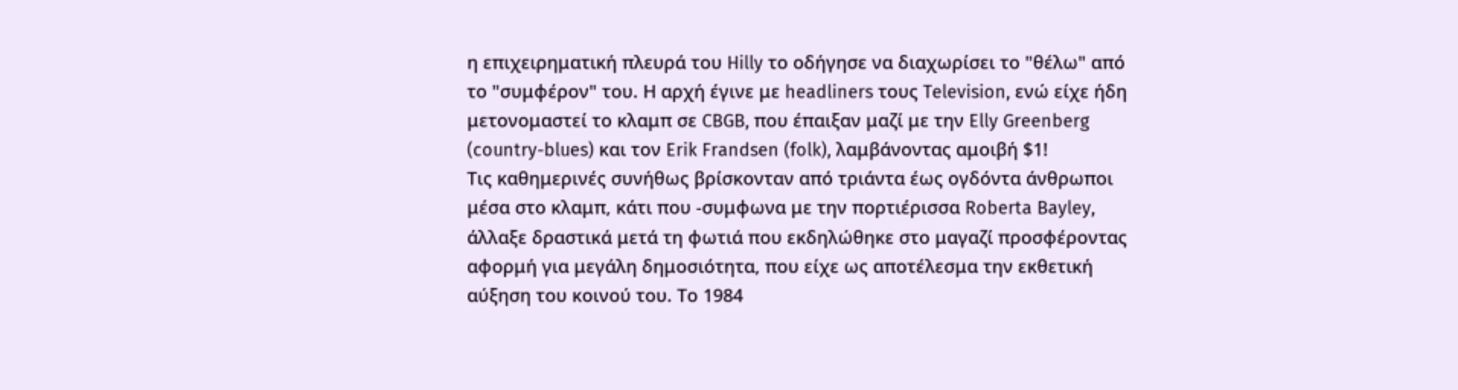η επιχειρηματική πλευρά του Hilly το οδήγησε να διαχωρίσει το "θέλω" από το "συμφέρον" του. Η αρχή έγινε με headliners τους Television, ενώ είχε ήδη μετονομαστεί το κλαμπ σε CBGB, που έπαιξαν μαζί με την Elly Greenberg (country-blues) και τον Erik Frandsen (folk), λαμβάνοντας αμοιβή $1!
Τις καθημερινές συνήθως βρίσκονταν από τριάντα έως ογδόντα άνθρωποι μέσα στο κλαμπ, κάτι που -συμφωνα με την πορτιέρισσα Roberta Bayley, άλλαξε δραστικά μετά τη φωτιά που εκδηλώθηκε στο μαγαζί προσφέροντας αφορμή για μεγάλη δημοσιότητα, που είχε ως αποτέλεσμα την εκθετική αύξηση του κοινού του. Το 1984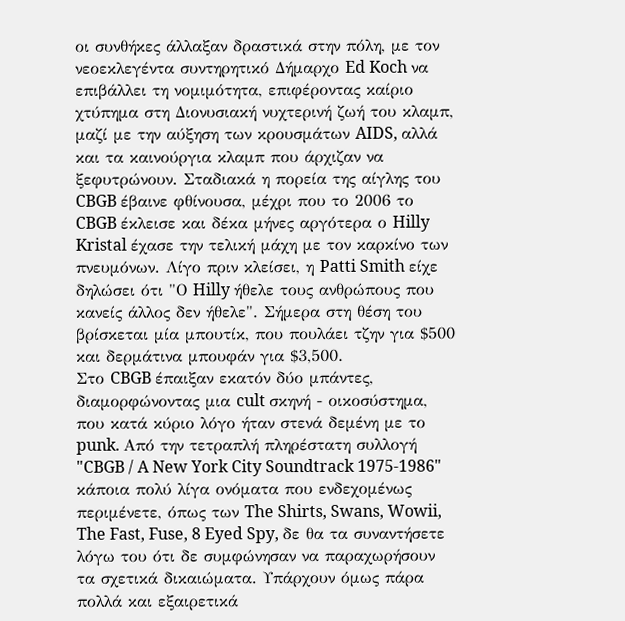οι συνθήκες άλλαξαν δραστικά στην πόλη, με τον νεοεκλεγέντα συντηρητικό Δήμαρχο Ed Koch να επιβάλλει τη νομιμότητα, επιφέροντας καίριο χτύπημα στη Διονυσιακή νυχτερινή ζωή του κλαμπ, μαζί με την αύξηση των κρουσμάτων AIDS, αλλά και τα καινούργια κλαμπ που άρχιζαν να ξεφυτρώνουν. Σταδιακά η πορεία της αίγλης του CBGB έβαινε φθίνουσα, μέχρι που το 2006 το CBGB έκλεισε και δέκα μήνες αργότερα ο Hilly Kristal έχασε την τελική μάχη με τον καρκίνο των πνευμόνων. Λίγο πριν κλείσει, η Patti Smith είχε δηλώσει ότι "Ο Hilly ήθελε τους ανθρώπους που κανείς άλλος δεν ήθελε". Σήμερα στη θέση του βρίσκεται μία μπουτίκ, που πουλάει τζην για $500 και δερμάτινα μπουφάν για $3,500.
Στο CBGB έπαιξαν εκατόν δύο μπάντες, διαμορφώνοντας μια cult σκηνή - οικοσύστημα, που κατά κύριο λόγο ήταν στενά δεμένη με το punk. Από την τετραπλή πληρέστατη συλλογή "CBGB / A New York City Soundtrack 1975-1986" κάποια πολύ λίγα ονόματα που ενδεχομένως περιμένετε, όπως των The Shirts, Swans, Wowii, The Fast, Fuse, 8 Eyed Spy, δε θα τα συναντήσετε λόγω του ότι δε συμφώνησαν να παραχωρήσουν τα σχετικά δικαιώματα. Υπάρχουν όμως πάρα πολλά και εξαιρετικά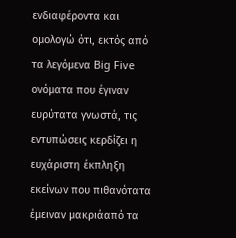ενδιαφέροντα και ομολογώ ότι, εκτός από τα λεγόμενα Big Five ονόματα που έγιναν ευρύτατα γνωστά, τις εντυπώσεις κερδίζει η ευχάριστη έκπληξη εκείνων που πιθανότατα έμειναν μακριάαπό τα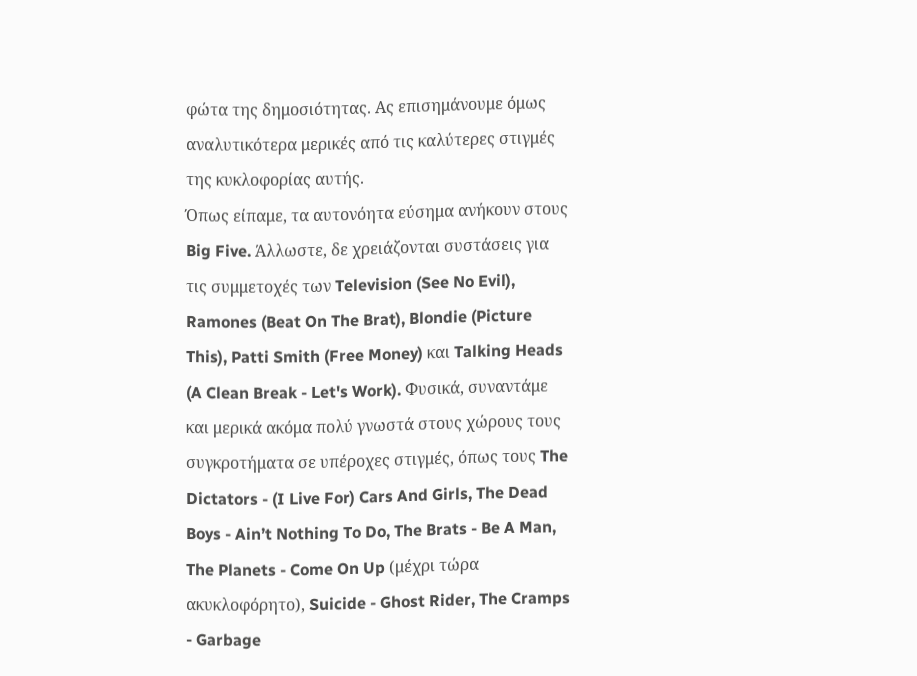φώτα της δημοσιότητας. Ας επισημάνουμε όμως αναλυτικότερα μερικές από τις καλύτερες στιγμές της κυκλοφορίας αυτής.
Όπως είπαμε, τα αυτονόητα εύσημα ανήκουν στους Big Five. Άλλωστε, δε χρειάζονται συστάσεις για τις συμμετοχές των Television (See No Evil), Ramones (Beat On The Brat), Blondie (Picture This), Patti Smith (Free Money) και Talking Heads (A Clean Break - Let's Work). Φυσικά, συναντάμε και μερικά ακόμα πολύ γνωστά στους χώρους τους συγκροτήματα σε υπέροχες στιγμές, όπως τους The Dictators - (I Live For) Cars And Girls, The Dead Boys - Ain’t Nothing To Do, The Brats - Be A Man, The Planets - Come On Up (μέχρι τώρα ακυκλοφόρητο), Suicide - Ghost Rider, The Cramps - Garbage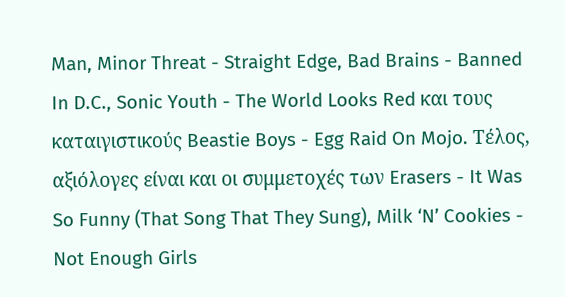Man, Minor Threat - Straight Edge, Bad Brains - Banned In D.C., Sonic Youth - The World Looks Red και τους καταιγιστικούς Beastie Boys - Egg Raid On Mojo. Τέλος, αξιόλογες είναι και οι συμμετοχές των Erasers - It Was So Funny (That Song That They Sung), Milk ‘N’ Cookies - Not Enough Girls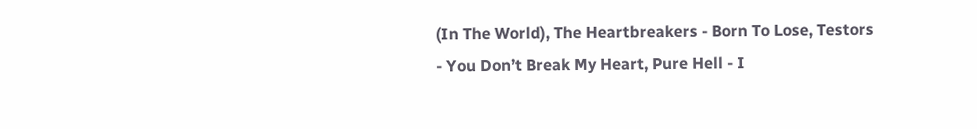(In The World), The Heartbreakers - Born To Lose, Testors - You Don’t Break My Heart, Pure Hell - I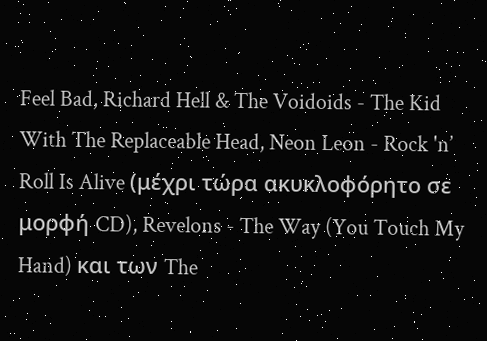Feel Bad, Richard Hell & The Voidoids - The Kid With The Replaceable Head, Neon Leon - Rock 'n’ Roll Is Alive (μέχρι τώρα ακυκλοφόρητο σε μορφή CD), Revelons - The Way (You Touch My Hand) και των The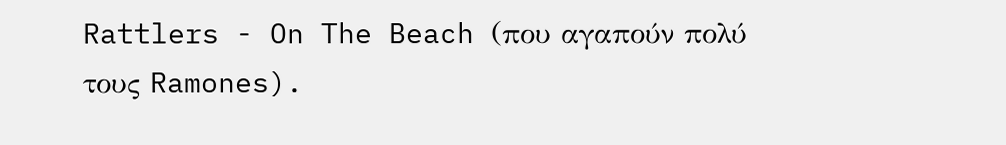Rattlers - On The Beach (που αγαπούν πολύ τους Ramones).